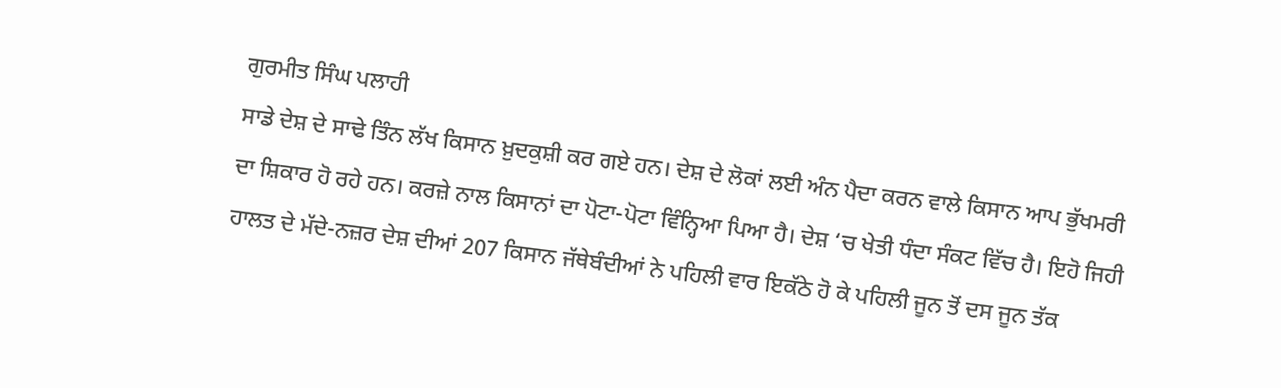ਗੁਰਮੀਤ ਸਿੰਘ ਪਲਾਹੀ
ਸਾਡੇ ਦੇਸ਼ ਦੇ ਸਾਢੇ ਤਿੰਨ ਲੱਖ ਕਿਸਾਨ ਖ਼ੁਦਕੁਸ਼ੀ ਕਰ ਗਏ ਹਨ। ਦੇਸ਼ ਦੇ ਲੋਕਾਂ ਲਈ ਅੰਨ ਪੈਦਾ ਕਰਨ ਵਾਲੇ ਕਿਸਾਨ ਆਪ ਭੁੱਖਮਰੀ ਦਾ ਸ਼ਿਕਾਰ ਹੋ ਰਹੇ ਹਨ। ਕਰਜ਼ੇ ਨਾਲ ਕਿਸਾਨਾਂ ਦਾ ਪੋਟਾ-ਪੋਟਾ ਵਿੰਨ੍ਹਿਆ ਪਿਆ ਹੈ। ਦੇਸ਼ ‘ਚ ਖੇਤੀ ਧੰਦਾ ਸੰਕਟ ਵਿੱਚ ਹੈ। ਇਹੋ ਜਿਹੀ ਹਾਲਤ ਦੇ ਮੱਦੇ-ਨਜ਼ਰ ਦੇਸ਼ ਦੀਆਂ 207 ਕਿਸਾਨ ਜੱਥੇਬੰਦੀਆਂ ਨੇ ਪਹਿਲੀ ਵਾਰ ਇਕੱਠੇ ਹੋ ਕੇ ਪਹਿਲੀ ਜੂਨ ਤੋਂ ਦਸ ਜੂਨ ਤੱਕ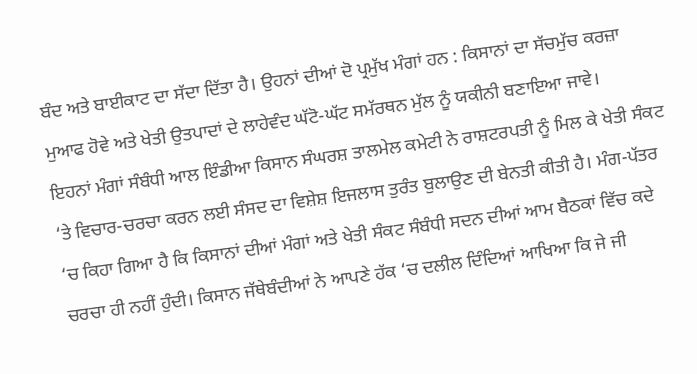ਬੰਦ ਅਤੇ ਬਾਈਕਾਟ ਦਾ ਸੱਦਾ ਦਿੱਤਾ ਹੈ। ਉਹਨਾਂ ਦੀਆਂ ਦੋ ਪ੍ਰਮੁੱਖ ਮੰਗਾਂ ਹਨ : ਕਿਸਾਨਾਂ ਦਾ ਸੱਚਮੁੱਚ ਕਰਜ਼ਾ ਮੁਆਫ ਹੋਵੇ ਅਤੇ ਖੇਤੀ ਉਤਪਾਦਾਂ ਦੇ ਲਾਹੇਵੰਦ ਘੱਟੋ-ਘੱਟ ਸਮੱਰਥਨ ਮੁੱਲ ਨੂੰ ਯਕੀਨੀ ਬਣਾਇਆ ਜਾਵੇ।
ਇਹਨਾਂ ਮੰਗਾਂ ਸੰਬੰਧੀ ਆਲ ਇੰਡੀਆ ਕਿਸਾਨ ਸੰਘਰਸ਼ ਤਾਲਮੇਲ ਕਮੇਟੀ ਨੇ ਰਾਸ਼ਟਰਪਤੀ ਨੂੰ ਮਿਲ ਕੇ ਖੇਤੀ ਸੰਕਟ ‘ਤੇ ਵਿਚਾਰ-ਚਰਚਾ ਕਰਨ ਲਈ ਸੰਸਦ ਦਾ ਵਿਸ਼ੇਸ਼ ਇਜਲਾਸ ਤੁਰੰਤ ਬੁਲਾਉਣ ਦੀ ਬੇਨਤੀ ਕੀਤੀ ਹੈ। ਮੰਗ-ਪੱਤਰ ‘ਚ ਕਿਹਾ ਗਿਆ ਹੈ ਕਿ ਕਿਸਾਨਾਂ ਦੀਆਂ ਮੰਗਾਂ ਅਤੇ ਖੇਤੀ ਸੰਕਟ ਸੰਬੰਧੀ ਸਦਨ ਦੀਆਂ ਆਮ ਬੈਠਕਾਂ ਵਿੱਚ ਕਦੇ ਚਰਚਾ ਹੀ ਨਹੀਂ ਹੁੰਦੀ। ਕਿਸਾਨ ਜੱਥੇਬੰਦੀਆਂ ਨੇ ਆਪਣੇ ਹੱਕ ‘ਚ ਦਲੀਲ ਦਿੰਦਿਆਂ ਆਖਿਆ ਕਿ ਜੇ ਜੀ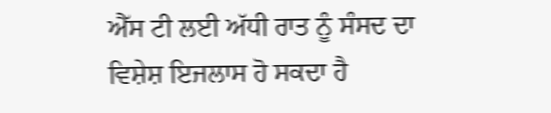ਐੱਸ ਟੀ ਲਈ ਅੱਧੀ ਰਾਤ ਨੂੰ ਸੰਸਦ ਦਾ ਵਿਸ਼ੇਸ਼ ਇਜਲਾਸ ਹੋ ਸਕਦਾ ਹੈ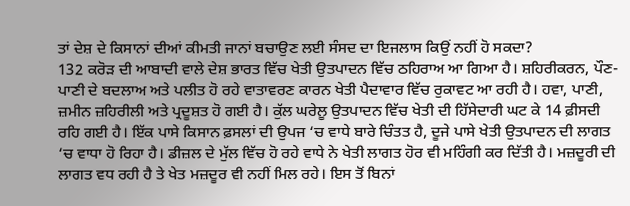ਤਾਂ ਦੇਸ਼ ਦੇ ਕਿਸਾਨਾਂ ਦੀਆਂ ਕੀਮਤੀ ਜਾਨਾਂ ਬਚਾਉਣ ਲਈ ਸੰਸਦ ਦਾ ਇਜਲਾਸ ਕਿਉਂ ਨਹੀਂ ਹੋ ਸਕਦਾ?
132 ਕਰੋੜ ਦੀ ਆਬਾਦੀ ਵਾਲੇ ਦੇਸ਼ ਭਾਰਤ ਵਿੱਚ ਖੇਤੀ ਉਤਪਾਦਨ ਵਿੱਚ ਠਹਿਰਾਅ ਆ ਗਿਆ ਹੈ। ਸ਼ਹਿਰੀਕਰਨ, ਪੌਣ-ਪਾਣੀ ਦੇ ਬਦਲਾਅ ਅਤੇ ਪਲੀਤ ਹੋ ਰਹੇ ਵਾਤਾਵਰਣ ਕਾਰਨ ਖੇਤੀ ਪੈਦਾਵਾਰ ਵਿੱਚ ਰੁਕਾਵਟ ਆ ਰਹੀ ਹੈ। ਹਵਾ, ਪਾਣੀ, ਜ਼ਮੀਨ ਜ਼ਹਿਰੀਲੀ ਅਤੇ ਪ੍ਰਦੂਸ਼ਤ ਹੋ ਗਈ ਹੈ। ਕੁੱਲ ਘਰੇਲੂ ਉਤਪਾਦਨ ਵਿੱਚ ਖੇਤੀ ਦੀ ਹਿੱਸੇਦਾਰੀ ਘਟ ਕੇ 14 ਫ਼ੀਸਦੀ ਰਹਿ ਗਈ ਹੈ। ਇੱਕ ਪਾਸੇ ਕਿਸਾਨ ਫ਼ਸਲਾਂ ਦੀ ਉਪਜ ‘ਚ ਵਾਧੇ ਬਾਰੇ ਚਿੰਤਤ ਹੈ, ਦੂਜੇ ਪਾਸੇ ਖੇਤੀ ਉਤਪਾਦਨ ਦੀ ਲਾਗਤ ‘ਚ ਵਾਧਾ ਹੋ ਰਿਹਾ ਹੈ। ਡੀਜ਼ਲ ਦੇ ਮੁੱਲ ਵਿੱਚ ਹੋ ਰਹੇ ਵਾਧੇ ਨੇ ਖੇਤੀ ਲਾਗਤ ਹੋਰ ਵੀ ਮਹਿੰਗੀ ਕਰ ਦਿੱਤੀ ਹੈ। ਮਜ਼ਦੂਰੀ ਦੀ ਲਾਗਤ ਵਧ ਰਹੀ ਹੈ ਤੇ ਖੇਤ ਮਜ਼ਦੂਰ ਵੀ ਨਹੀਂ ਮਿਲ ਰਹੇ। ਇਸ ਤੋਂ ਬਿਨਾਂ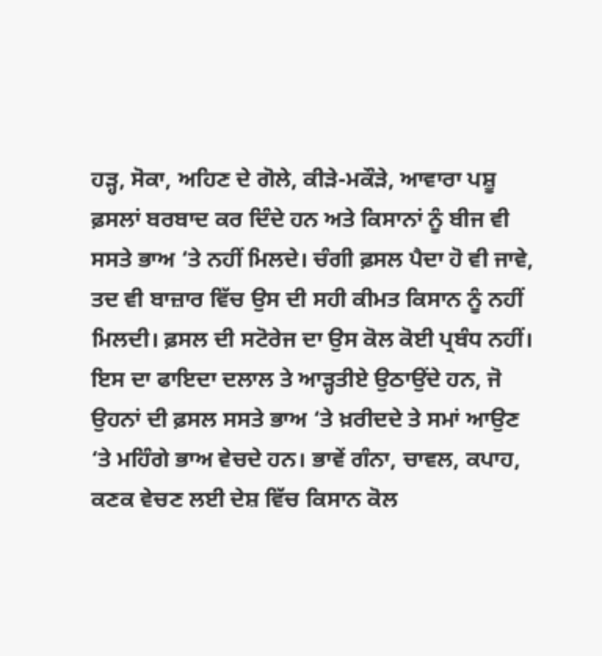ਹੜ੍ਹ, ਸੋਕਾ, ਅਹਿਣ ਦੇ ਗੋਲੇ, ਕੀੜੇ-ਮਕੌੜੇ, ਆਵਾਰਾ ਪਸ਼ੂ ਫ਼ਸਲਾਂ ਬਰਬਾਦ ਕਰ ਦਿੰਦੇ ਹਨ ਅਤੇ ਕਿਸਾਨਾਂ ਨੂੰ ਬੀਜ ਵੀ ਸਸਤੇ ਭਾਅ ‘ਤੇ ਨਹੀਂ ਮਿਲਦੇ। ਚੰਗੀ ਫ਼ਸਲ ਪੈਦਾ ਹੋ ਵੀ ਜਾਵੇ, ਤਦ ਵੀ ਬਾਜ਼ਾਰ ਵਿੱਚ ਉਸ ਦੀ ਸਹੀ ਕੀਮਤ ਕਿਸਾਨ ਨੂੰ ਨਹੀਂ ਮਿਲਦੀ। ਫ਼ਸਲ ਦੀ ਸਟੋਰੇਜ ਦਾ ਉਸ ਕੋਲ ਕੋਈ ਪ੍ਰਬੰਧ ਨਹੀਂ। ਇਸ ਦਾ ਫਾਇਦਾ ਦਲਾਲ ਤੇ ਆੜ੍ਹਤੀਏ ਉਠਾਉਂਦੇ ਹਨ, ਜੋ ਉਹਨਾਂ ਦੀ ਫ਼ਸਲ ਸਸਤੇ ਭਾਅ ‘ਤੇ ਖ਼ਰੀਦਦੇ ਤੇ ਸਮਾਂ ਆਉਣ ‘ਤੇ ਮਹਿੰਗੇ ਭਾਅ ਵੇਚਦੇ ਹਨ। ਭਾਵੇਂ ਗੰਨਾ, ਚਾਵਲ, ਕਪਾਹ, ਕਣਕ ਵੇਚਣ ਲਈ ਦੇਸ਼ ਵਿੱਚ ਕਿਸਾਨ ਕੋਲ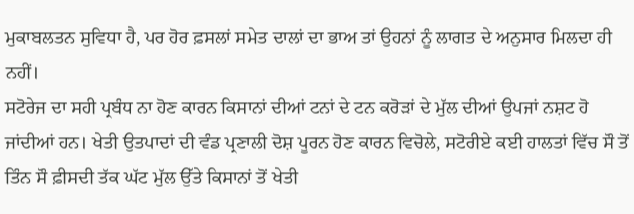ਮੁਕਾਬਲਤਨ ਸੁਵਿਧਾ ਹੈ, ਪਰ ਹੋਰ ਫ਼ਸਲਾਂ ਸਮੇਤ ਦਾਲਾਂ ਦਾ ਭਾਅ ਤਾਂ ਉਹਨਾਂ ਨੂੰ ਲਾਗਤ ਦੇ ਅਨੁਸਾਰ ਮਿਲਦਾ ਹੀ ਨਹੀਂ।
ਸਟੋਰੇਜ ਦਾ ਸਹੀ ਪ੍ਰਬੰਧ ਨਾ ਹੋਣ ਕਾਰਨ ਕਿਸਾਨਾਂ ਦੀਆਂ ਟਨਾਂ ਦੇ ਟਨ ਕਰੋੜਾਂ ਦੇ ਮੁੱਲ ਦੀਆਂ ਉਪਜਾਂ ਨਸ਼ਟ ਹੋ ਜਾਂਦੀਆਂ ਹਨ। ਖੇਤੀ ਉਤਪਾਦਾਂ ਦੀ ਵੰਡ ਪ੍ਰਣਾਲੀ ਦੋਸ਼ ਪੂਰਨ ਹੋਣ ਕਾਰਨ ਵਿਚੋਲੇ, ਸਟੋਰੀਏ ਕਈ ਹਾਲਤਾਂ ਵਿੱਚ ਸੌ ਤੋਂ ਤਿੰਨ ਸੌ ਫ਼ੀਸਦੀ ਤੱਕ ਘੱਟ ਮੁੱਲ ਉੱਤੇ ਕਿਸਾਨਾਂ ਤੋਂ ਖੇਤੀ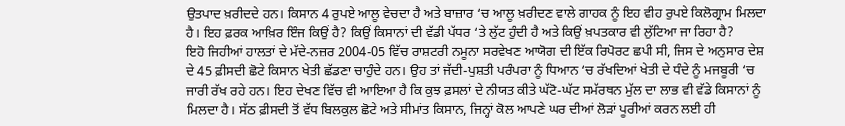ਉਤਪਾਦ ਖ਼ਰੀਦਦੇ ਹਨ। ਕਿਸਾਨ 4 ਰੁਪਏ ਆਲੂ ਵੇਚਦਾ ਹੈ ਅਤੇ ਬਾਜ਼ਾਰ ‘ਚ ਆਲੂ ਖ਼ਰੀਦਣ ਵਾਲੇ ਗਾਹਕ ਨੂੰ ਇਹ ਵੀਹ ਰੁਪਏ ਕਿਲੋਗ੍ਰਾਮ ਮਿਲਦਾ ਹੈ। ਇਹ ਫ਼ਰਕ ਆਖ਼ਿਰ ਇੰਜ ਕਿਉਂ ਹੈ? ਕਿਉਂ ਕਿਸਾਨਾਂ ਦੀ ਵੱਡੀ ਪੱਧਰ ‘ਤੇ ਲੁੱਟ ਹੁੰਦੀ ਹੈ ਅਤੇ ਕਿਉਂ ਖ਼ਪਤਕਾਰ ਵੀ ਲੁੱਟਿਆ ਜਾ ਰਿਹਾ ਹੈ?
ਇਹੋ ਜਿਹੀਆਂ ਹਾਲਤਾਂ ਦੇ ਮੱਦੇ-ਨਜ਼ਰ 2004-05 ਵਿੱਚ ਰਾਸ਼ਟਰੀ ਨਮੂਨਾ ਸਰਵੇਖਣ ਆਯੋਗ ਦੀ ਇੱਕ ਰਿਪੋਰਟ ਛਪੀ ਸੀ, ਜਿਸ ਦੇ ਅਨੁਸਾਰ ਦੇਸ਼ ਦੇ 45 ਫ਼ੀਸਦੀ ਛੋਟੇ ਕਿਸਾਨ ਖੇਤੀ ਛੱਡਣਾ ਚਾਹੁੰਦੇ ਹਨ। ਉਹ ਤਾਂ ਜੱਦੀ-ਪੁਸ਼ਤੀ ਪਰੰਪਰਾ ਨੂੰ ਧਿਆਨ ‘ਚ ਰੱਖਦਿਆਂ ਖੇਤੀ ਦੇ ਧੰਦੇ ਨੂੰ ਮਜਬੂਰੀ ‘ਚ ਜਾਰੀ ਰੱਖ ਰਹੇ ਹਨ। ਇਹ ਦੇਖਣ ਵਿੱਚ ਵੀ ਆਇਆ ਹੈ ਕਿ ਕੁਝ ਫ਼ਸਲਾਂ ਦੇ ਨੀਯਤ ਕੀਤੇ ਘੱਟੋ-ਘੱਟ ਸਮੱਰਥਨ ਮੁੱਲ ਦਾ ਲਾਭ ਵੀ ਵੱਡੇ ਕਿਸਾਨਾਂ ਨੂੰ ਮਿਲਦਾ ਹੈ। ਸੱਠ ਫ਼ੀਸਦੀ ਤੋਂ ਵੱਧ ਬਿਲਕੁਲ ਛੋਟੇ ਅਤੇ ਸੀਮਾਂਤ ਕਿਸਾਨ, ਜਿਨ੍ਹਾਂ ਕੋਲ ਆਪਣੇ ਘਰ ਦੀਆਂ ਲੋੜਾਂ ਪੂਰੀਆਂ ਕਰਨ ਲਈ ਹੀ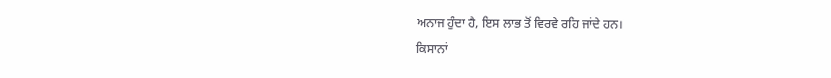ਅਨਾਜ ਹੁੰਦਾ ਹੈ, ਇਸ ਲਾਭ ਤੋਂ ਵਿਰਵੇ ਰਹਿ ਜਾਂਦੇ ਹਨ।
ਕਿਸਾਨਾਂ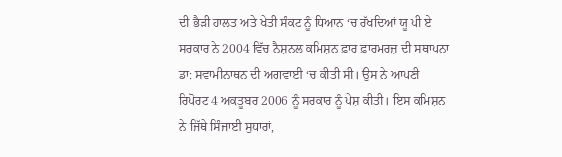ਦੀ ਭੈੜੀ ਹਾਲਤ ਅਤੇ ਖੇਤੀ ਸੰਕਟ ਨੂੰ ਧਿਆਨ ‘ਚ ਰੱਖਦਿਆਂ ਯੂ ਪੀ ਏ ਸਰਕਾਰ ਨੇ 2004 ਵਿੱਚ ਨੈਸ਼ਨਲ ਕਮਿਸ਼ਨ ਫ਼ਾਰ ਫ਼ਾਰਮਰਜ਼ ਦੀ ਸਥਾਪਨਾ ਡਾ: ਸਵਾਮੀਨਾਥਨ ਦੀ ਅਗਵਾਈ ‘ਚ ਕੀਤੀ ਸੀ। ਉਸ ਨੇ ਆਪਣੀ ਰਿਪੋਰਟ 4 ਅਕਤੂਬਰ 2006 ਨੂੰ ਸਰਕਾਰ ਨੂੰ ਪੇਸ਼ ਕੀਤੀ। ਇਸ ਕਮਿਸ਼ਨ ਨੇ ਜਿੱਥੇ ਸਿੰਜਾਈ ਸੁਧਾਰਾਂ,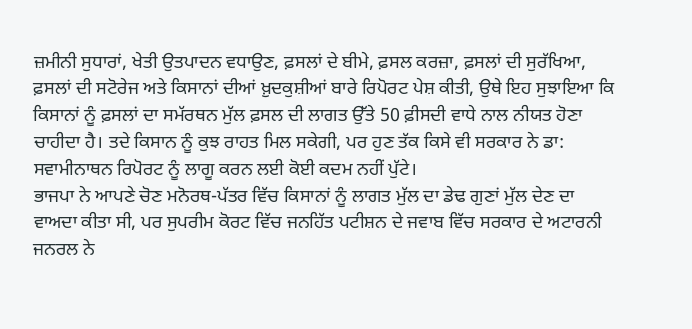ਜ਼ਮੀਨੀ ਸੁਧਾਰਾਂ, ਖੇਤੀ ਉਤਪਾਦਨ ਵਧਾਉਣ, ਫ਼ਸਲਾਂ ਦੇ ਬੀਮੇ, ਫ਼ਸਲ ਕਰਜ਼ਾ, ਫ਼ਸਲਾਂ ਦੀ ਸੁਰੱਖਿਆ, ਫ਼ਸਲਾਂ ਦੀ ਸਟੋਰੇਜ ਅਤੇ ਕਿਸਾਨਾਂ ਦੀਆਂ ਖ਼ੁਦਕੁਸ਼ੀਆਂ ਬਾਰੇ ਰਿਪੋਰਟ ਪੇਸ਼ ਕੀਤੀ, ਉਥੇ ਇਹ ਸੁਝਾਇਆ ਕਿ ਕਿਸਾਨਾਂ ਨੂੰ ਫ਼ਸਲਾਂ ਦਾ ਸਮੱਰਥਨ ਮੁੱਲ ਫ਼ਸਲ ਦੀ ਲਾਗਤ ਉੱਤੇ 50 ਫ਼ੀਸਦੀ ਵਾਧੇ ਨਾਲ ਨੀਯਤ ਹੋਣਾ ਚਾਹੀਦਾ ਹੈ। ਤਦੇ ਕਿਸਾਨ ਨੂੰ ਕੁਝ ਰਾਹਤ ਮਿਲ ਸਕੇਗੀ, ਪਰ ਹੁਣ ਤੱਕ ਕਿਸੇ ਵੀ ਸਰਕਾਰ ਨੇ ਡਾ: ਸਵਾਮੀਨਾਥਨ ਰਿਪੋਰਟ ਨੂੰ ਲਾਗੂ ਕਰਨ ਲਈ ਕੋਈ ਕਦਮ ਨਹੀਂ ਪੁੱਟੇ।
ਭਾਜਪਾ ਨੇ ਆਪਣੇ ਚੋਣ ਮਨੋਰਥ-ਪੱਤਰ ਵਿੱਚ ਕਿਸਾਨਾਂ ਨੂੰ ਲਾਗਤ ਮੁੱਲ ਦਾ ਡੇਢ ਗੁਣਾਂ ਮੁੱਲ ਦੇਣ ਦਾ ਵਾਅਦਾ ਕੀਤਾ ਸੀ, ਪਰ ਸੁਪਰੀਮ ਕੋਰਟ ਵਿੱਚ ਜਨਹਿੱਤ ਪਟੀਸ਼ਨ ਦੇ ਜਵਾਬ ਵਿੱਚ ਸਰਕਾਰ ਦੇ ਅਟਾਰਨੀ ਜਨਰਲ ਨੇ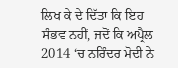ਲਿਖ ਕੇ ਦੇ ਦਿੱਤਾ ਕਿ ਇਹ ਸੰਭਵ ਨਹੀਂ, ਜਦੋਂ ਕਿ ਅਪ੍ਰੈਲ 2014 ‘ਚ ਨਰਿੰਦਰ ਮੋਦੀ ਨੇ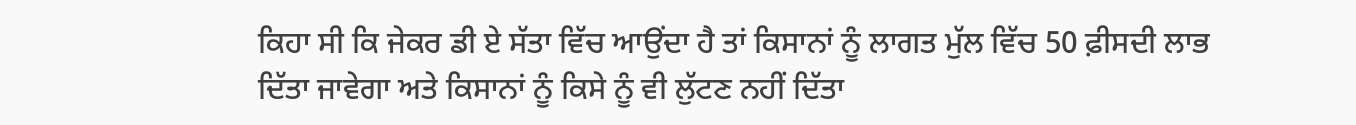ਕਿਹਾ ਸੀ ਕਿ ਜੇਕਰ ਡੀ ਏ ਸੱਤਾ ਵਿੱਚ ਆਉਂਦਾ ਹੈ ਤਾਂ ਕਿਸਾਨਾਂ ਨੂੰ ਲਾਗਤ ਮੁੱਲ ਵਿੱਚ 50 ਫ਼ੀਸਦੀ ਲਾਭ ਦਿੱਤਾ ਜਾਵੇਗਾ ਅਤੇ ਕਿਸਾਨਾਂ ਨੂੰ ਕਿਸੇ ਨੂੰ ਵੀ ਲੁੱਟਣ ਨਹੀਂ ਦਿੱਤਾ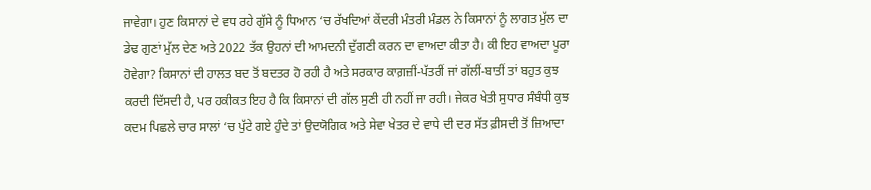ਜਾਵੇਗਾ। ਹੁਣ ਕਿਸਾਨਾਂ ਦੇ ਵਧ ਰਹੇ ਗੁੱਸੇ ਨੂੰ ਧਿਆਨ ‘ਚ ਰੱਖਦਿਆਂ ਕੇਂਦਰੀ ਮੰਤਰੀ ਮੰਡਲ ਨੇ ਕਿਸਾਨਾਂ ਨੂੰ ਲਾਗਤ ਮੁੱਲ ਦਾ ਡੇਢ ਗੁਣਾਂ ਮੁੱਲ ਦੇਣ ਅਤੇ 2022 ਤੱਕ ਉਹਨਾਂ ਦੀ ਆਮਦਨੀ ਦੁੱਗਣੀ ਕਰਨ ਦਾ ਵਾਅਦਾ ਕੀਤਾ ਹੈ। ਕੀ ਇਹ ਵਾਅਦਾ ਪੂਰਾ ਹੋਵੇਗਾ? ਕਿਸਾਨਾਂ ਦੀ ਹਾਲਤ ਬਦ ਤੋਂ ਬਦਤਰ ਹੋ ਰਹੀ ਹੈ ਅਤੇ ਸਰਕਾਰ ਕਾਗ਼ਜ਼ੀਂ-ਪੱਤਰੀਂ ਜਾਂ ਗੱਲੀਂ-ਬਾਤੀਂ ਤਾਂ ਬਹੁਤ ਕੁਝ ਕਰਦੀ ਦਿੱਸਦੀ ਹੈ, ਪਰ ਹਕੀਕਤ ਇਹ ਹੈ ਕਿ ਕਿਸਾਨਾਂ ਦੀ ਗੱਲ ਸੁਣੀ ਹੀ ਨਹੀਂ ਜਾ ਰਹੀ। ਜੇਕਰ ਖੇਤੀ ਸੁਧਾਰ ਸੰਬੰਧੀ ਕੁਝ ਕਦਮ ਪਿਛਲੇ ਚਾਰ ਸਾਲਾਂ ‘ਚ ਪੁੱਟੇ ਗਏ ਹੁੰਦੇ ਤਾਂ ਉਦਯੋਗਿਕ ਅਤੇ ਸੇਵਾ ਖੇਤਰ ਦੇ ਵਾਧੇ ਦੀ ਦਰ ਸੱਤ ਫ਼ੀਸਦੀ ਤੋਂ ਜ਼ਿਆਦਾ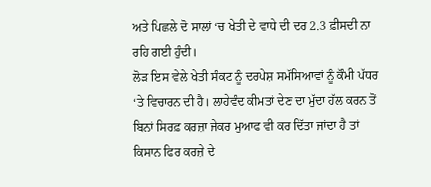ਅਤੇ ਪਿਛਲੇ ਦੋ ਸਾਲਾਂ ‘ਚ ਖੇਤੀ ਦੇ ਵਾਧੇ ਦੀ ਦਰ 2.3 ਫ਼ੀਸਦੀ ਨਾ ਰਹਿ ਗਈ ਹੁੰਦੀ।
ਲੋੜ ਇਸ ਵੇਲੇ ਖੇਤੀ ਸੰਕਟ ਨੂੰ ਦਰਪੇਸ਼ ਸਮੱਸਿਆਵਾਂ ਨੂੰ ਕੌਮੀ ਪੱਧਰ ‘ਤੇ ਵਿਚਾਰਨ ਦੀ ਹੈ। ਲਾਹੇਵੰਦ ਕੀਮਤਾਂ ਦੇਣ ਦਾ ਮੁੱਦਾ ਹੱਲ ਕਰਨ ਤੋਂ ਬਿਨਾਂ ਸਿਰਫ਼ ਕਰਜ਼ਾ ਜੇਕਰ ਮੁਆਫ ਵੀ ਕਰ ਦਿੱਤਾ ਜਾਂਦਾ ਹੈ ਤਾਂ ਕਿਸਾਨ ਫਿਰ ਕਰਜ਼ੇ ਦੇ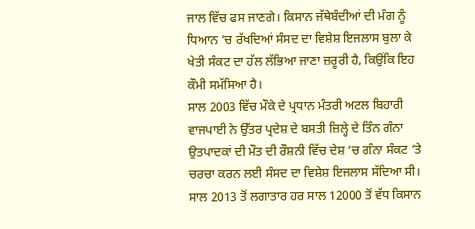ਜਾਲ ਵਿੱਚ ਫਸ ਜਾਣਗੇ। ਕਿਸਾਨ ਜੱਥੇਬੰਦੀਆਂ ਦੀ ਮੰਗ ਨੂੰ ਧਿਆਨ ‘ਚ ਰੱਖਦਿਆਂ ਸੰਸਦ ਦਾ ਵਿਸ਼ੇਸ਼ ਇਜਲਾਸ ਬੁਲਾ ਕੇ ਖੇਤੀ ਸੰਕਟ ਦਾ ਹੱਲ ਲੱਭਿਆ ਜਾਣਾ ਜ਼ਰੂਰੀ ਹੈ, ਕਿਉਂਕਿ ਇਹ ਕੌਮੀ ਸਮੱਸਿਆ ਹੈ।
ਸਾਲ 2003 ਵਿੱਚ ਮੌਕੇ ਦੇ ਪ੍ਰਧਾਨ ਮੰਤਰੀ ਅਟਲ ਬਿਹਾਰੀ ਵਾਜਪਾਈ ਨੇ ਉੱਤਰ ਪ੍ਰਦੇਸ਼ ਦੇ ਬਸਤੀ ਜ਼ਿਲ੍ਹੇ ਦੇ ਤਿੰਨ ਗੰਨਾ ਉਤਪਾਦਕਾਂ ਦੀ ਮੌਤ ਦੀ ਰੌਸ਼ਨੀ ਵਿੱਚ ਦੇਸ਼ ‘ਚ ਗੰਨਾ ਸੰਕਟ ‘ਤੇ ਚਰਚਾ ਕਰਨ ਲਈ ਸੰਸਦ ਦਾ ਵਿਸ਼ੇਸ਼ ਇਜਲਾਸ ਸੱਦਿਆ ਸੀ। ਸਾਲ 2013 ਤੋਂ ਲਗਾਤਾਰ ਹਰ ਸਾਲ 12000 ਤੋਂ ਵੱਧ ਕਿਸਾਨ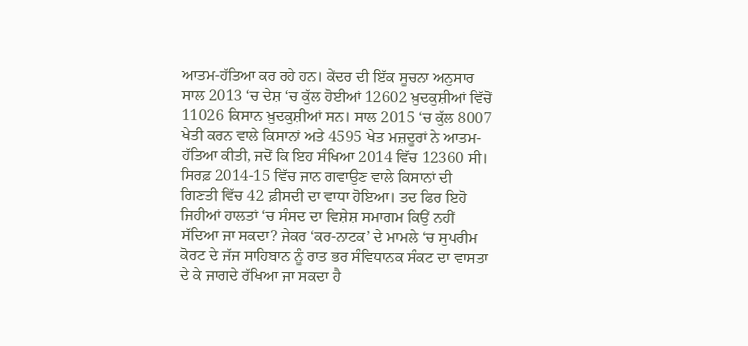ਆਤਮ-ਹੱਤਿਆ ਕਰ ਰਹੇ ਹਨ। ਕੇਂਦਰ ਦੀ ਇੱਕ ਸੂਚਨਾ ਅਨੁਸਾਰ ਸਾਲ 2013 ‘ਚ ਦੇਸ਼ ‘ਚ ਕੁੱਲ ਹੋਈਆਂ 12602 ਖ਼ੁਦਕੁਸ਼ੀਆਂ ਵਿੱਚੋਂ 11026 ਕਿਸਾਨ ਖ਼ੁਦਕੁਸ਼ੀਆਂ ਸਨ। ਸਾਲ 2015 ‘ਚ ਕੁੱਲ 8007 ਖੇਤੀ ਕਰਨ ਵਾਲੇ ਕਿਸਾਨਾਂ ਅਤੇ 4595 ਖੇਤ ਮਜ਼ਦੂਰਾਂ ਨੇ ਆਤਮ-ਹੱਤਿਆ ਕੀਤੀ, ਜਦੋਂ ਕਿ ਇਹ ਸੰਖਿਆ 2014 ਵਿੱਚ 12360 ਸੀ। ਸਿਰਫ਼ 2014-15 ਵਿੱਚ ਜਾਨ ਗਵਾਉਣ ਵਾਲੇ ਕਿਸਾਨਾਂ ਦੀ ਗਿਣਤੀ ਵਿੱਚ 42 ਫ਼ੀਸਦੀ ਦਾ ਵਾਧਾ ਹੋਇਆ। ਤਦ ਫਿਰ ਇਹੋ ਜਿਹੀਆਂ ਹਾਲਤਾਂ ‘ਚ ਸੰਸਦ ਦਾ ਵਿਸ਼ੇਸ਼ ਸਮਾਗਮ ਕਿਉਂ ਨਹੀਂ ਸੱਦਿਆ ਜਾ ਸਕਦਾ? ਜੇਕਰ ‘ਕਰ-ਨਾਟਕ’ ਦੇ ਮਾਮਲੇ ‘ਚ ਸੁਪਰੀਮ ਕੋਰਟ ਦੇ ਜੱਜ ਸਾਹਿਬਾਨ ਨੂੰ ਰਾਤ ਭਰ ਸੰਵਿਧਾਨਕ ਸੰਕਟ ਦਾ ਵਾਸਤਾ ਦੇ ਕੇ ਜਾਗਦੇ ਰੱਖਿਆ ਜਾ ਸਕਦਾ ਹੈ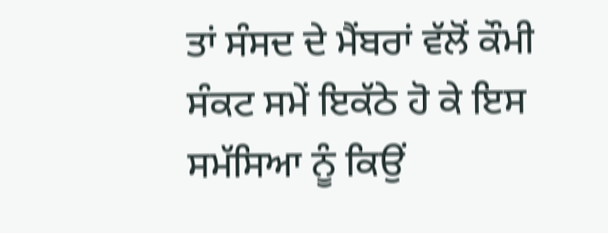ਤਾਂ ਸੰਸਦ ਦੇ ਮੈਂਬਰਾਂ ਵੱਲੋਂ ਕੌਮੀ ਸੰਕਟ ਸਮੇਂ ਇਕੱਠੇ ਹੋ ਕੇ ਇਸ ਸਮੱਸਿਆ ਨੂੰ ਕਿਉਂ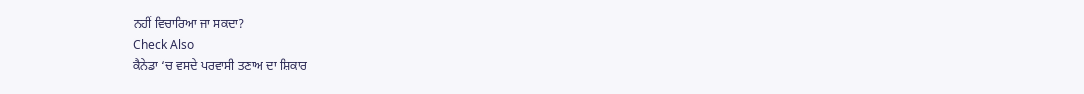ਨਹੀਂ ਵਿਚਾਰਿਆ ਜਾ ਸਕਦਾ?
Check Also
ਕੈਨੇਡਾ ‘ਚ ਵਸਦੇ ਪਰਵਾਸੀ ਤਣਾਅ ਦਾ ਸ਼ਿਕਾਰ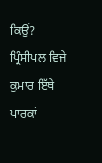ਕਿਉਂ?
ਪ੍ਰਿੰਸੀਪਲ ਵਿਜੇ ਕੁਮਾਰ ਇੱਥੇ ਪਾਰਕਾਂ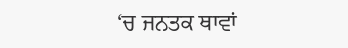‘ਚ ਜਨਤਕ ਥਾਵਾਂ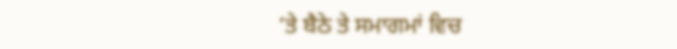‘ਤੇ ਬੈਠੇ ਤੇ ਸਮਾਗਮਾਂ ਵਿਚ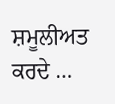ਸ਼ਮੂਲੀਅਤ ਕਰਦੇ …